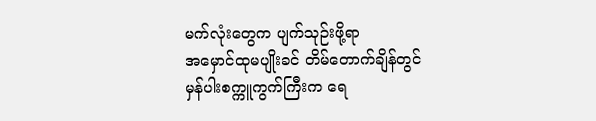မက်လုံးတွေက ပျက်သုဉ်းဖို့ရာ
အမှောင်ထုမပျိုးခင် တိမ်တောက်ချိန်တွင် မှန်ပါးစက္ကူကွက်ကြီးက ရေ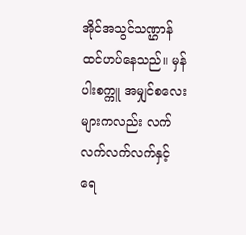အိုင်အသွင်သဏ္ဌာန် ထင်ဟပ်နေသည်။ မှန်ပါးစက္ကူ အမျှင်စလေးများကလည်း လက်လက်လက်လက်နှင့် ရေ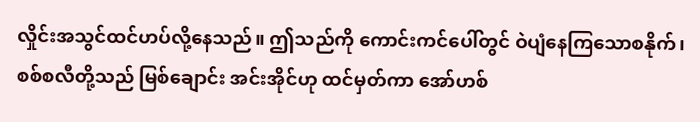လှိုင်းအသွင်ထင်ဟပ်လို့နေသည်။ ဤသည်ကို ကောင်းကင်ပေါ်တွင် ဝဲပျံနေကြသောစနိုက်၊ စစ်စလီတို့သည် မြစ်ချောင်း အင်းအိုင်ဟု ထင်မှတ်ကာ အော်ဟစ်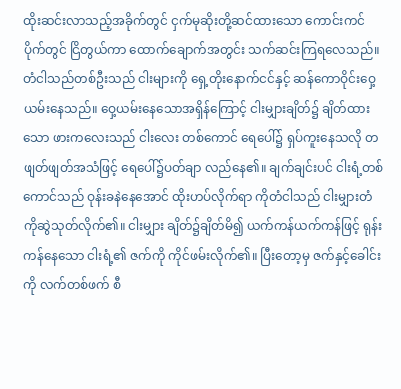ထိုးဆင်းလာသည့်အခိုက်တွင် ငှက်မုဆိုးတို့ဆင်ထားသော ကောင်းကင်ပိုက်တွင် ငြိတွယ်ကာ ထောက်ချောက်အတွင်း သက်ဆင်းကြရလေသည်။
တံငါသည်တစ်ဦးသည် ငါးများကို ရှေ့တိုးနောက်ငင်နှင့် ဆန်ကောဝိုင်းဝှေ့ယမ်းနေသည်။ ဝှေ့ယမ်းနေသောအရှိန်ကြောင့် ငါးမျှားချိတ်၌ ချိတ်ထားသော ဖားကလေးသည် ငါးလေး တစ်ကောင် ရေပေါ်၌ ရှပ်ကူးနေသလို တဖျတ်ဖျတ်အသံဖြင့် ရေပေါ်၌ပတ်ချာ လည်နေ၏။ ချက်ချင်းပင် ငါးရံ့တစ်ကောင်သည် ဝုန်းခနဲနေအောင် ထိုးဟပ်လိုက်ရာ ကိုတံငါသည် ငါးမျှားတံကိုဆွဲသုတ်လိုက်၏။ ငါးမျှား ချိတ်၌ချိတ်မိ၍ ယက်ကန်ယက်ကန်ဖြင့် ရုန်းကန်နေသော ငါးရံ့၏ ဇက်ကို ကိုင်ဖမ်းလိုက်၏။ ပြီးတော့မှ ဇက်နှင့်ခေါင်းကို လက်တစ်ဖက် စီ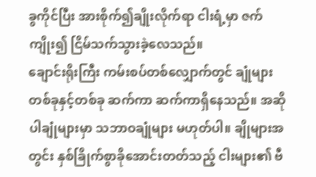ခွကိုင်ပြီး အားစိုက်၍ချိုးလိုက်ရာ ငါးရံ့မှာ ဇက်ကျိုး၍ ငြိမ်သက်သွားခဲ့လေသည်။
ချောင်းရိုးကြီး ကမ်းစပ်တစ်လျှောက်တွင် ချုံများတစ်ခုနှင့်တစ်ခု ဆက်ကာ ဆက်ကာရှိနေသည်။ အဆိုပါချုံများမှာ သဘာဝချုံများ မဟုတ်ပါ။ ချိုများအတွင်း နှစ်ခြိုက်စွာခိုအောင်းတတ်သည့် ငါးများ၏ ဗီ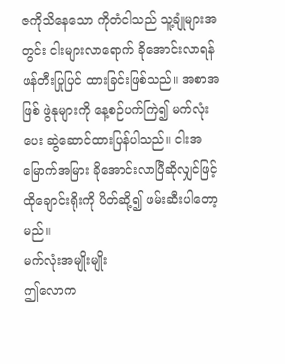ဇကိုသိနေသော ကိုတံငါသည် သူ့ချုံများအတွင်း ငါးများလာရောက် ခိုအောင်းလာရန် ဖန်တီးပြုပြင် ထားခြင်းဖြစ်သည်။ အစာအဖြစ် ဖွဲနုများကို နေ့စဉ်ပက်ကြဲ၍ မက်လုံးပေး ဆွဲဆောင်ထားပြန်ပါသည်။ ငါးအမြောက်အမြား ခိုအောင်းလာပြီဆိုလျှင်ဖြင့် ထိုချောင်းရိုးကို ပိတ်ဆို့၍ ဖမ်းဆီးပါတော့မည်။
မက်လုံးအမျိုးမျိုး
ဤလောက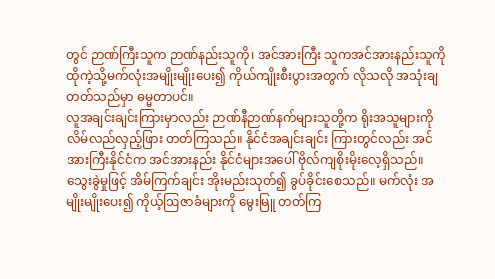တွင် ဉာဏ်ကြီးသူက ဉာဏ်နည်းသူကို၊ အင်အားကြီး သူကအင်အားနည်းသူကို ထိုကဲ့သို့မက်လုံးအမျိုးမျိုးပေး၍ ကိုယ်ကျိုးစီးပွားအတွက် လိုသလို အသုံးချတတ်သည်မှာ ဓမ္မတာပင်။
လူအချင်းချင်းကြားမှာလည်း ဉာဏ်နီဉာဏ်နက်များသူတို့က ရိုးအသူများကို လိမ်လည်လှည့်ဖြား တတ်ကြသည်။ နိုင်ငံအချင်းချင်း ကြားတွင်လည်း အင်အားကြီးနိုင်ငံက အင်အားနည်း နိုင်ငံများအပေါ် ဗိုလ်ကျစိုးမိုးလေ့ရှိသည်။ သွေးခွဲမှုဖြင့် အိမ်ကြက်ချင်း အိုးမည်းသုတ်၍ ခွပ်ခိုင်းစေသည်။ မက်လုံး အမျိုးမျိုးပေး၍ ကိုယ့်ဩဇာခံများကို မွေးမြူ တတ်ကြ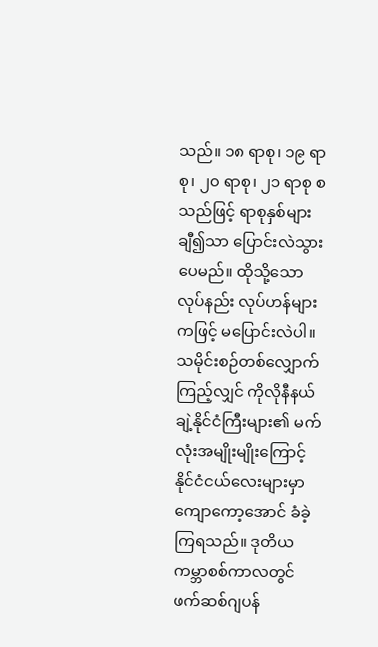သည်။ ၁၈ ရာစု၊ ၁၉ ရာစု၊ ၂၀ ရာစု၊ ၂၁ ရာစု စသည်ဖြင့် ရာစုနှစ်များချီ၍သာ ပြောင်းလဲသွားပေမည်။ ထိုသို့သော လုပ်နည်း လုပ်ဟန်များကဖြင့် မပြောင်းလဲပါ။
သမိုင်းစဉ်တစ်လျှောက်ကြည့်လျှင် ကိုလိုနီနယ်ချဲ့နိုင်ငံကြီးများ၏ မက်လုံးအမျိုးမျိုးကြောင့် နိုင်ငံငယ်လေးများမှာ ကျောကော့အောင် ခံခဲ့ကြရသည်။ ဒုတိယကမ္ဘာစစ်ကာလတွင် ဖက်ဆစ်ဂျပန်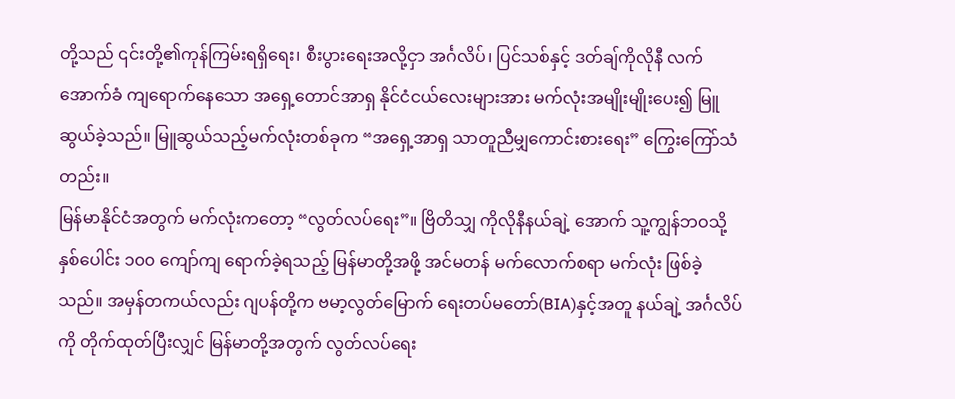တို့သည် ၎င်းတို့၏ကုန်ကြမ်းရရှိရေး၊ စီးပွားရေးအလို့ငှာ အင်္ဂလိပ်၊ ပြင်သစ်နှင့် ဒတ်ချ်ကိုလိုနီ လက်အောက်ခံ ကျရောက်နေသော အရှေ့တောင်အာရှ နိုင်ငံငယ်လေးများအား မက်လုံးအမျိုးမျိုးပေး၍ မြူဆွယ်ခဲ့သည်။ မြူဆွယ်သည့်မက်လုံးတစ်ခုက “အရှေ့အာရှ သာတူညီမျှကောင်းစားရေး” ကြွေးကြော်သံတည်း။
မြန်မာနိုင်ငံအတွက် မက်လုံးကတော့ “လွတ်လပ်ရေး”။ ဗြိတိသျှ ကိုလိုနီနယ်ချဲ့ အောက် သူ့ကျွန်ဘဝသို့ နှစ်ပေါင်း ၁၀၀ ကျော်ကျ ရောက်ခဲ့ရသည့် မြန်မာတို့အဖို့ အင်မတန် မက်လောက်စရာ မက်လုံး ဖြစ်ခဲ့သည်။ အမှန်တကယ်လည်း ဂျပန်တို့က ဗမာ့လွတ်မြောက် ရေးတပ်မတော်(BIA)နှင့်အတူ နယ်ချဲ့ အင်္ဂလိပ်ကို တိုက်ထုတ်ပြီးလျှင် မြန်မာတို့အတွက် လွတ်လပ်ရေး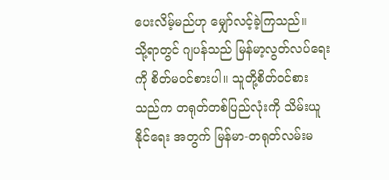ပေးလိမ့်မည်ဟု မျှော်လင့်ခဲ့ကြသည်။
သို့ရာတွင် ဂျပန်သည် မြန်မာ့လွတ်လပ်ရေးကို စိတ်မဝင်စားပါ။ သူတို့စိတ်ဝင်စားသည်က တရုတ်တစ်ပြည်လုံးကို သိမ်းယူနိုင်ရေး အတွက် မြန်မာ-တရုတ်လမ်းမ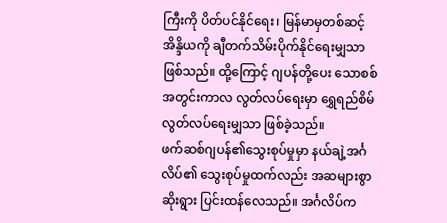ကြီးကို ပိတ်ပင်နိုင်ရေး၊ မြန်မာမှတစ်ဆင့် အိန္ဒိယကို ချီတက်သိမ်းပိုက်နိုင်ရေးမျှသာ ဖြစ်သည်။ ထို့ကြောင့် ဂျပန်တို့ပေး သောစစ်အတွင်းကာလ လွတ်လပ်ရေးမှာ ရွှေရည်စိမ်လွတ်လပ်ရေးမျှသာ ဖြစ်ခဲ့သည်။
ဖက်ဆစ်ဂျပန်၏သွေးစုပ်မှုမှာ နယ်ချဲ့အင်္ဂလိပ်၏ သွေးစုပ်မှုထက်လည်း အဆများစွာ ဆိုးရွား ပြင်းထန်လေသည်။ အင်္ဂလိပ်က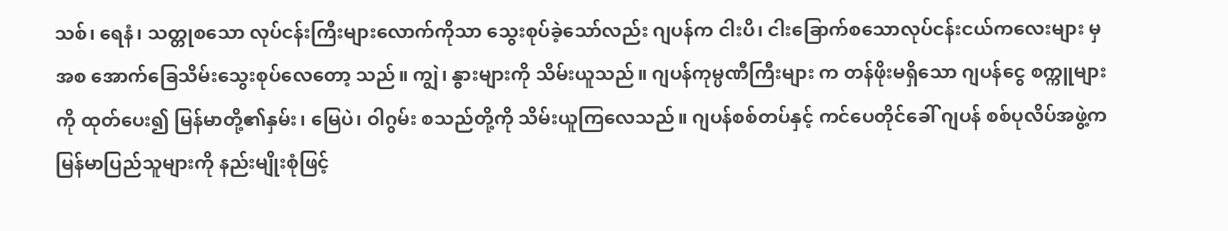သစ်၊ ရေနံ၊ သတ္တုစသော လုပ်ငန်းကြီးများလောက်ကိုသာ သွေးစုပ်ခဲ့သော်လည်း ဂျပန်က ငါးပိ၊ ငါးခြောက်စသောလုပ်ငန်းငယ်ကလေးများ မှအစ အောက်ခြေသိမ်းသွေးစုပ်လေတော့ သည်။ ကျွဲ၊ နွားများကို သိမ်းယူသည်။ ဂျပန်ကုမ္ပဏီကြီးများ က တန်ဖိုးမရှိသော ဂျပန်ငွေ စက္ကူများကို ထုတ်ပေး၍ မြန်မာတို့၏နှမ်း၊ မြေပဲ၊ ဝါဂွမ်း စသည်တို့ကို သိမ်းယူကြလေသည်။ ဂျပန်စစ်တပ်နှင့် ကင်ပေတိုင်ခေါ် ဂျပန် စစ်ပုလိပ်အဖွဲ့က မြန်မာပြည်သူများကို နည်းမျိုးစုံဖြင့်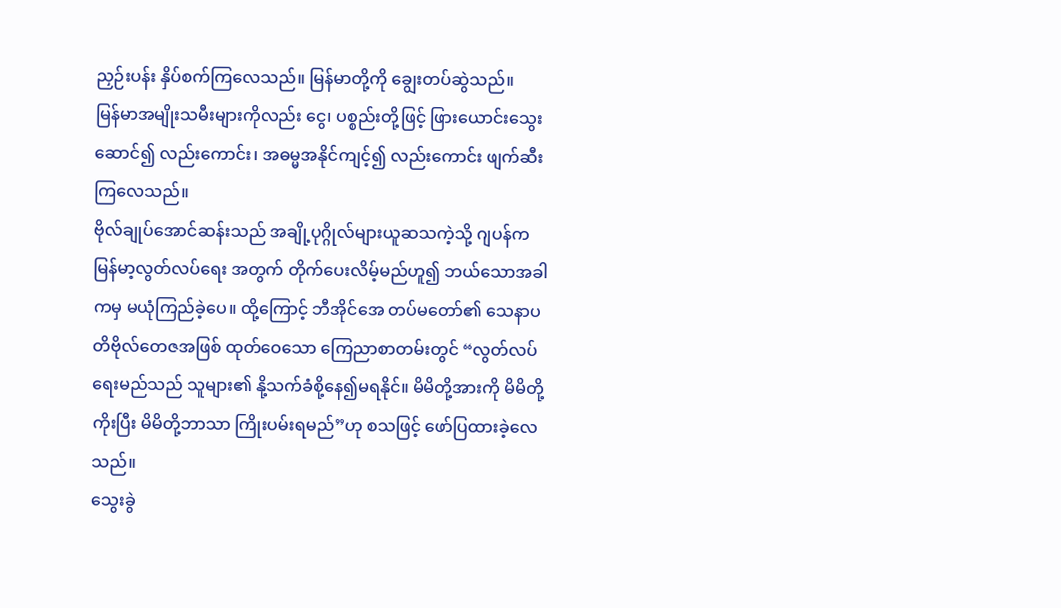ညှဉ်းပန်း နှိပ်စက်ကြလေသည်။ မြန်မာတို့ကို ချွေးတပ်ဆွဲသည်။
မြန်မာအမျိုးသမီးများကိုလည်း ငွေ၊ ပစ္စည်းတို့ဖြင့် ဖြားယောင်းသွေးဆောင်၍ လည်းကောင်း၊ အဓမ္မအနိုင်ကျင့်၍ လည်းကောင်း ဖျက်ဆီးကြလေသည်။
ဗိုလ်ချုပ်အောင်ဆန်းသည် အချို့ပုဂ္ဂိုလ်များယူဆသကဲ့သို့ ဂျပန်က မြန်မာ့လွတ်လပ်ရေး အတွက် တိုက်ပေးလိမ့်မည်ဟူ၍ ဘယ်သောအခါကမှ မယုံကြည်ခဲ့ပေ။ ထို့ကြောင့် ဘီအိုင်အေ တပ်မတော်၏ သေနာပတိဗိုလ်တေဇအဖြစ် ထုတ်ဝေသော ကြေညာစာတမ်းတွင် “လွတ်လပ် ရေးမည်သည် သူများ၏ နို့သက်ခံစို့နေ၍မရနိုင်။ မိမိတို့အားကို မိမိတို့ကိုးပြီး မိမိတို့ဘာသာ ကြိုးပမ်းရမည်”ဟု စသဖြင့် ဖော်ပြထားခဲ့လေသည်။
သွေးခွဲ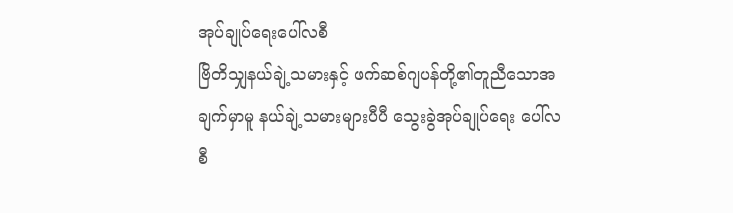အုပ်ချုပ်ရေးပေါ်လစီ
ဗြိတိသျှနယ်ချဲ့သမားနှင့် ဖက်ဆစ်ဂျပန်တို့၏တူညီသောအချက်မှာမူ နယ်ချဲ့သမားများပီပီ သွေးခွဲအုပ်ချုပ်ရေး ပေါ်လစီ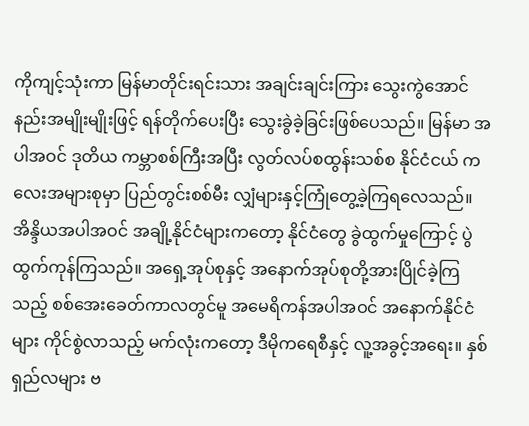ကိုကျင့်သုံးကာ မြန်မာတိုင်းရင်းသား အချင်းချင်းကြား သွေးကွဲအောင် နည်းအမျိုးမျိုးဖြင့် ရန်တိုက်ပေးပြီး သွေးခွဲခဲ့ခြင်းဖြစ်ပေသည်။ မြန်မာ အပါအဝင် ဒုတိယ ကမ္ဘာစစ်ကြီးအပြီး လွတ်လပ်စထွန်းသစ်စ နိုင်ငံငယ် ကလေးအများစုမှာ ပြည်တွင်းစစ်မီး လျှံများနှင့်ကြုံတွေ့ခဲ့ကြရလေသည်။ အိန္ဒိယအပါအဝင် အချို့နိုင်ငံများကတော့ နိုင်ငံတွေ ခွဲထွက်မှုကြောင့် ပွဲထွက်ကုန်ကြသည်။ အရှေ့အုပ်စုနှင့် အနောက်အုပ်စုတို့အားပြိုင်ခဲ့ကြသည့် စစ်အေးခေတ်ကာလတွင်မူ အမေရိကန်အပါအဝင် အနောက်နိုင်ငံများ ကိုင်စွဲလာသည့် မက်လုံးကတော့ ဒီမိုကရေစီနှင့် လူ့အခွင့်အရေး။ နှစ်ရှည်လများ ဗ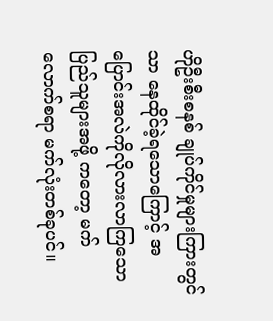ဟိုဦးစီးစနစ် ချုပ်ကိုင်မှုများကြားတွင်သာ နေထိုင်ခဲ့ရသောကြောင့် အပြောင်းအလဲကိုလိုလားလာကြသော ပြည်သူများအဖို့ ကတော့ မက်လောက်စရာ မက်လုံးတစ်ခုပင်။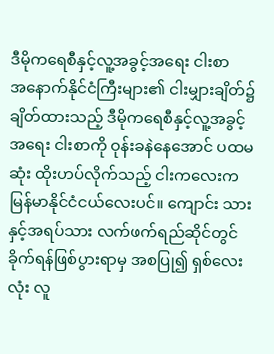ဒီမိုကရေစီနှင့်လူ့အခွင့်အရေး ငါးစာ
အနောက်နိုင်ငံကြီးများ၏ ငါးမျှားချိတ်၌ ချိတ်ထားသည့် ဒီမိုကရေစီနှင့်လူ့အခွင့်အရေး ငါးစာကို ဝုန်းခနဲနေအောင် ပထမဆုံး ထိုးဟပ်လိုက်သည့် ငါးကလေးက မြန်မာနိုင်ငံငယ်လေးပင်။ ကျောင်း သားနှင့်အရပ်သား လက်ဖက်ရည်ဆိုင်တွင် ခိုက်ရန်ဖြစ်ပွားရာမှ အစပြု၍ ရှစ်လေးလုံး လူ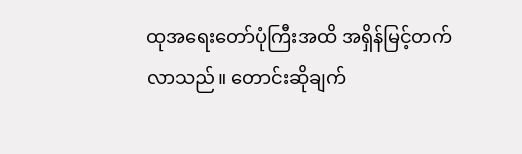ထုအရေးတော်ပုံကြီးအထိ အရှိန်မြင့်တက်လာသည်။ တောင်းဆိုချက်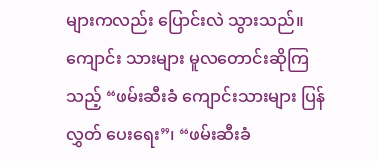များကလည်း ပြောင်းလဲ သွားသည်။ ကျောင်း သားများ မူလတောင်းဆိုကြသည့် “ဖမ်းဆီးခံ ကျောင်းသားများ ပြန်လွှတ် ပေးရေး”၊ “ဖမ်းဆီးခံ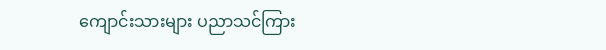ကျောင်းသားများ ပညာသင်ကြား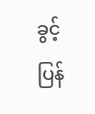ခွင့် ပြန်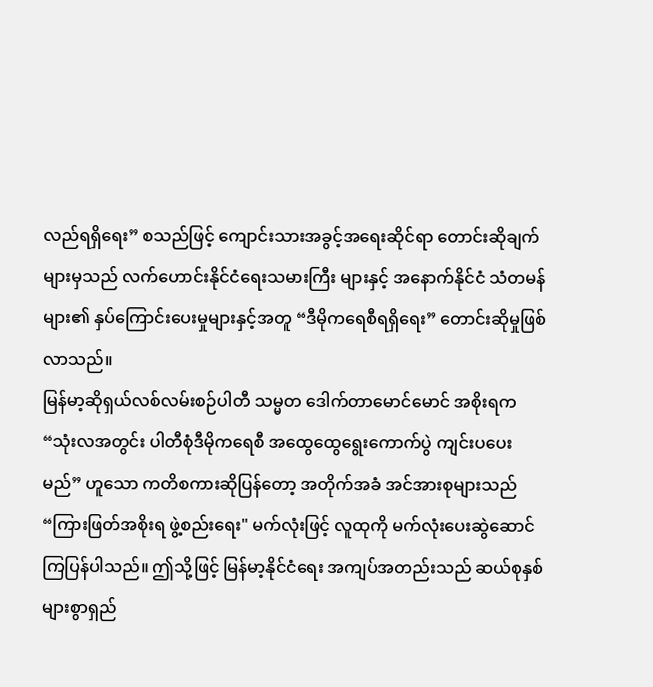လည်ရရှိရေး” စသည်ဖြင့် ကျောင်းသားအခွင့်အရေးဆိုင်ရာ တောင်းဆိုချက်များမှသည် လက်ဟောင်းနိုင်ငံရေးသမားကြီး များနှင့် အနောက်နိုင်ငံ သံတမန်များ၏ နှပ်ကြောင်းပေးမှုများနှင့်အတူ “ဒီမိုကရေစီရရှိရေး” တောင်းဆိုမှုဖြစ်လာသည်။
မြန်မာ့ဆိုရှယ်လစ်လမ်းစဉ်ပါတီ သမ္မတ ဒေါက်တာမောင်မောင် အစိုးရက “သုံးလအတွင်း ပါတီစုံဒီမိုကရေစီ အထွေထွေရွေးကောက်ပွဲ ကျင်းပပေးမည်” ဟူသော ကတိစကားဆိုပြန်တော့ အတိုက်အခံ အင်အားစုများသည် “ကြားဖြတ်အစိုးရ ဖွဲ့စည်းရေး" မက်လုံးဖြင့် လူထုကို မက်လုံးပေးဆွဲဆောင် ကြပြန်ပါသည်။ ဤသို့ဖြင့် မြန်မာ့နိုင်ငံရေး အကျပ်အတည်းသည် ဆယ်စုနှစ်များစွာရှည်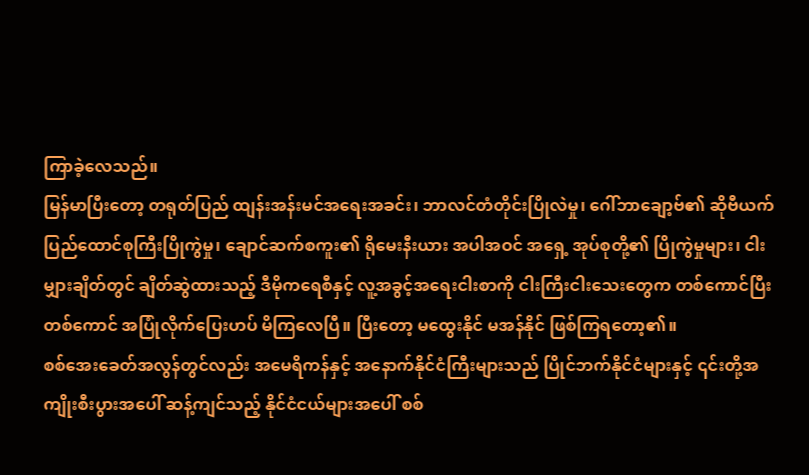ကြာခဲ့လေသည်။
မြန်မာပြီးတော့ တရုတ်ပြည် ထျန်းအန်းမင်အရေးအခင်း၊ ဘာလင်တံတိုင်းပြိုလဲမှု၊ ဂေါ်ဘာချော့ဗ်၏ ဆိုဗီယက်ပြည်ထောင်စုကြီးပြိုကွဲမှု၊ ချောင်ဆက်စကူး၏ ရိုမေးနီးယား အပါအဝင် အရှေ့ အုပ်စုတို့၏ ပြိုကွဲမှုများ၊ ငါးမျှားချိတ်တွင် ချိတ်ဆွဲထားသည့် ဒီမိုကရေစီနှင့် လူ့အခွင့်အရေးငါးစာကို ငါးကြီးငါးသေးတွေက တစ်ကောင်ပြီး တစ်ကောင် အပြုံလိုက်ပြေးဟပ် မိကြလေပြီ။ ပြီးတော့ မထွေးနိုင် မအန်နိုင် ဖြစ်ကြရတော့၏။
စစ်အေးခေတ်အလွန်တွင်လည်း အမေရိကန်နှင့် အနောက်နိုင်ငံကြီးများသည် ပြိုင်ဘက်နိုင်ငံများနှင့် ၎င်းတို့အကျိုးစီးပွားအပေါ် ဆန့်ကျင်သည့် နိုင်ငံငယ်များအပေါ် စစ်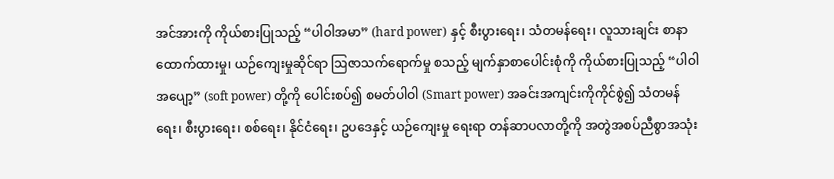အင်အားကို ကိုယ်စားပြုသည့် “ပါဝါအမာ” (hard power) နှင့် စီးပွားရေး၊ သံတမန်ရေး၊ လူသားချင်း စာနာ ထောက်ထားမှု၊ ယဉ်ကျေးမှုဆိုင်ရာ ဩဇာသက်ရောက်မှု စသည့် မျက်နှာစာပေါင်းစုံကို ကိုယ်စားပြုသည့် “ပါဝါအပျော့” (soft power) တို့ကို ပေါင်းစပ်၍ စမတ်ပါဝါ (Smart power) အခင်းအကျင်းကိုကိုင်စွဲ၍ သံတမန်ရေး၊ စီးပွားရေး၊ စစ်ရေး၊ နိုင်ငံရေး၊ ဥပဒေနှင့် ယဉ်ကျေးမှု ရေးရာ တန်ဆာပလာတို့ကို အတွဲအစပ်ညီစွာအသုံး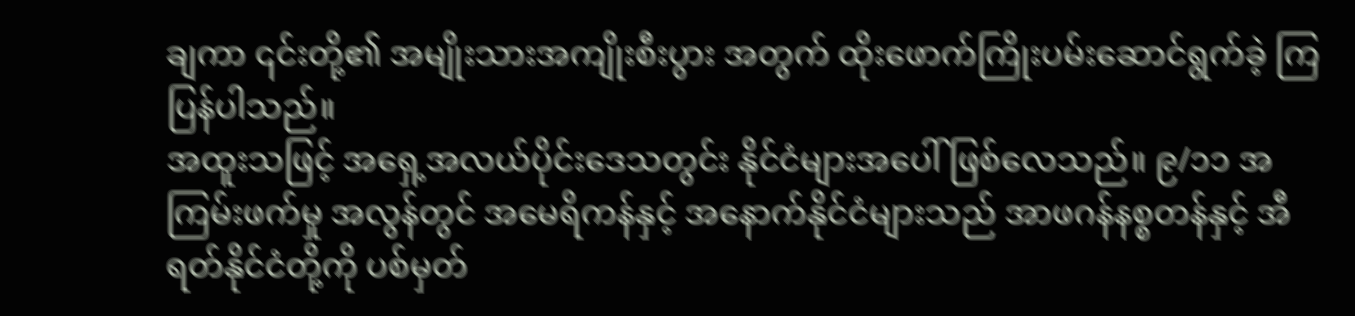ချကာ ၎င်းတို့၏ အမျိုးသားအကျိုးစီးပွား အတွက် ထိုးဖောက်ကြိုးပမ်းဆောင်ရွက်ခဲ့ ကြပြန်ပါသည်။
အထူးသဖြင့် အရှေ့အလယ်ပိုင်းဒေသတွင်း နိုင်ငံများအပေါ် ဖြစ်လေသည်။ ၉/၁၁ အကြမ်းဖက်မှု အလွန်တွင် အမေရိကန်နှင့် အနောက်နိုင်ငံများသည် အာဖဂန်နစ္စတန်နှင့် အီရတ်နိုင်ငံတို့ကို ပစ်မှတ်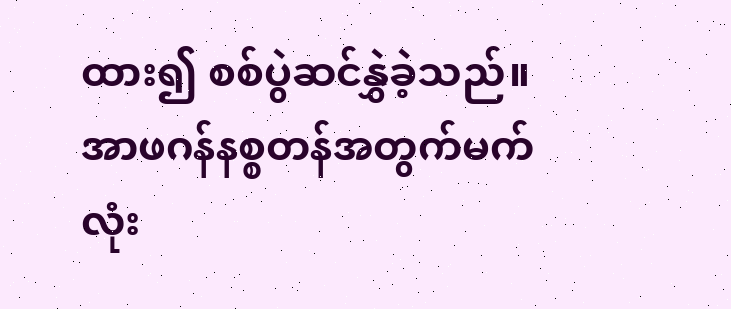ထား၍ စစ်ပွဲဆင်နွှဲခဲ့သည်။
အာဖဂန်နစ္စတန်အတွက်မက်လုံး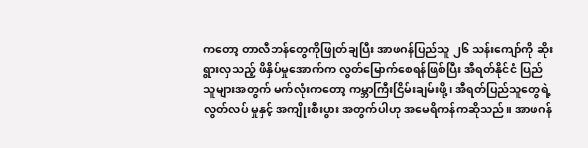ကတော့ တာလီဘန်တွေကိုဖြုတ်ချပြီး အာဖဂန်ပြည်သူ ၂၆ သန်းကျော်ကို ဆိုးရွားလှသည့် ဖိနှိပ်မှုအောက်က လွတ်မြောက်စေရန်ဖြစ်ပြီး အီရတ်နိုင်ငံ ပြည်သူများအတွက် မက်လုံးကတော့ ကမ္ဘာကြီးငြိမ်းချမ်းဖို့၊ အီရတ်ပြည်သူတွေရဲ့ လွတ်လပ် မှုနှင့် အကျိုးစီးပွား အတွက်ပါဟု အမေရိကန်ကဆိုသည်။ အာဖဂန်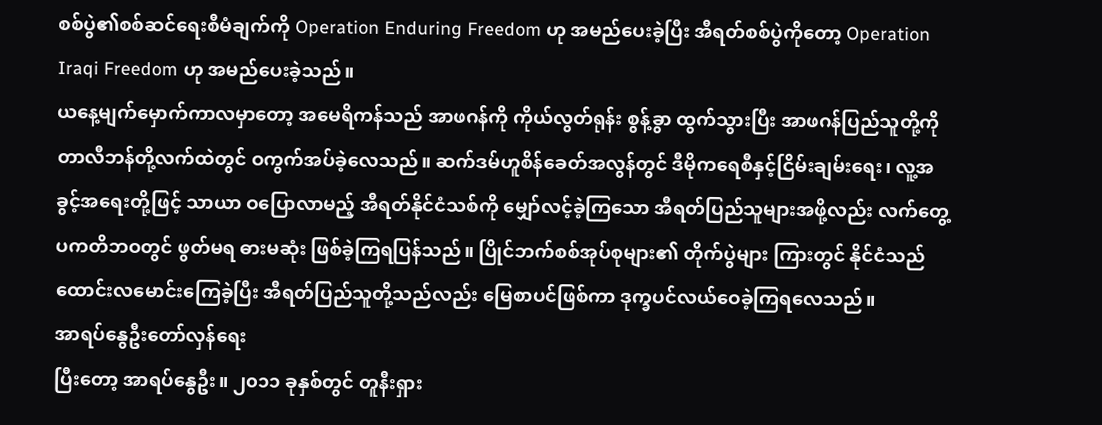စစ်ပွဲ၏စစ်ဆင်ရေးစီမံချက်ကို Operation Enduring Freedom ဟု အမည်ပေးခဲ့ပြီး အီရတ်စစ်ပွဲကိုတော့ Operation Iraqi Freedom ဟု အမည်ပေးခဲ့သည်။
ယနေ့မျက်မှောက်ကာလမှာတော့ အမေရိကန်သည် အာဖဂန်ကို ကိုယ်လွတ်ရုန်း စွန့်ခွာ ထွက်သွားပြီး အာဖဂန်ပြည်သူတို့ကို တာလီဘန်တို့လက်ထဲတွင် ဝကွက်အပ်ခဲ့လေသည်။ ဆက်ဒမ်ဟူစိန်ခေတ်အလွန်တွင် ဒီမိုကရေစီနှင့်ငြိမ်းချမ်းရေး၊ လူ့အခွင့်အရေးတို့ဖြင့် သာယာ ဝပြောလာမည့် အီရတ်နိုင်ငံသစ်ကို မျှော်လင့်ခဲ့ကြသော အီရတ်ပြည်သူများအဖို့လည်း လက်တွေ့ပကတိဘဝတွင် ဖွတ်မရ ဓားမဆုံး ဖြစ်ခဲ့ကြရပြန်သည်။ ပြိုင်ဘက်စစ်အုပ်စုများ၏ တိုက်ပွဲများ ကြားတွင် နိုင်ငံသည်ထောင်းလမောင်းကြေခဲ့ပြီး အီရတ်ပြည်သူတို့သည်လည်း မြေစာပင်ဖြစ်ကာ ဒုက္ခပင်လယ်ဝေခဲ့ကြရလေသည်။
အာရပ်နွေဦးတော်လှန်ရေး
ပြီးတော့ အာရပ်နွေဦး။ ၂၀၁၁ ခုနှစ်တွင် တူနီးရှား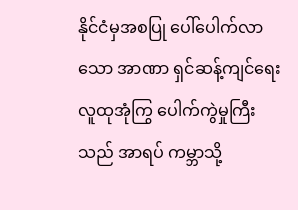နိုင်ငံမှအစပြု ပေါ်ပေါက်လာသော အာဏာ ရှင်ဆန့်ကျင်ရေး လူထုအုံကြွ ပေါက်ကွဲမှုကြီးသည် အာရပ် ကမ္ဘာသို့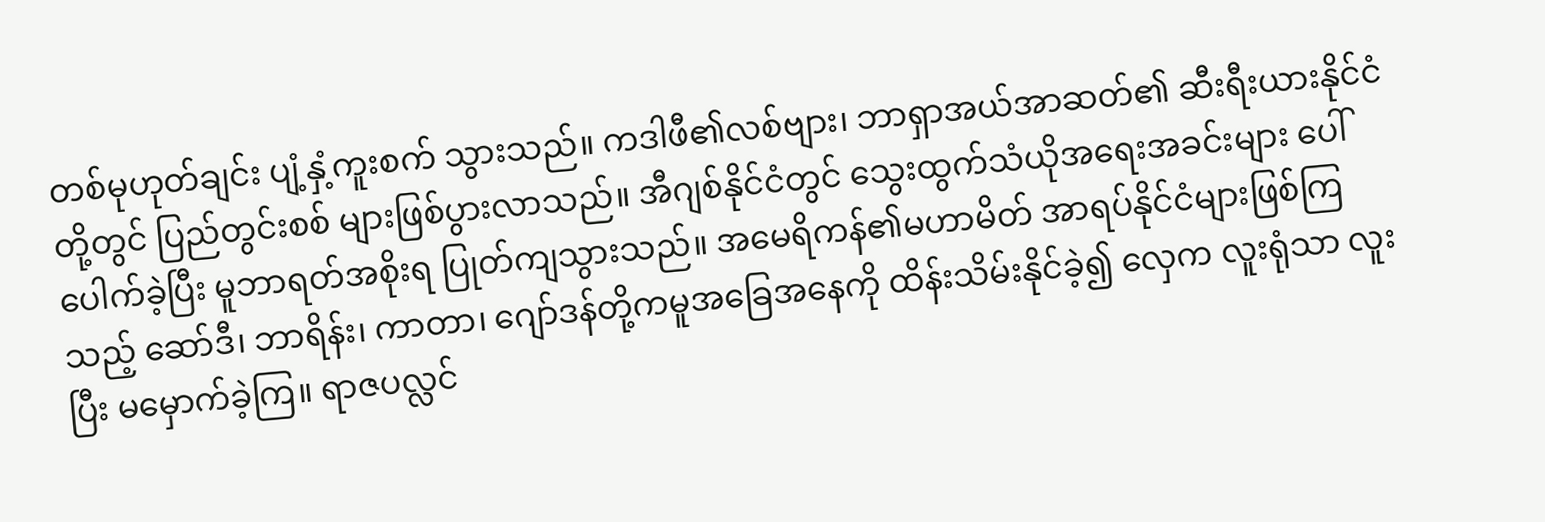တစ်မုဟုတ်ချင်း ပျံ့နှံ့ကူးစက် သွားသည်။ ကဒါဖီ၏လစ်ဗျား၊ ဘာရှာအယ်အာဆတ်၏ ဆီးရီးယားနိုင်ငံတို့တွင် ပြည်တွင်းစစ် များဖြစ်ပွားလာသည်။ အီဂျစ်နိုင်ငံတွင် သွေးထွက်သံယိုအရေးအခင်းများ ပေါ်ပေါက်ခဲ့ပြီး မူဘာရတ်အစိုးရ ပြုတ်ကျသွားသည်။ အမေရိကန်၏မဟာမိတ် အာရပ်နိုင်ငံများဖြစ်ကြ သည့် ဆော်ဒီ၊ ဘာရိန်း၊ ကာတာ၊ ဂျော်ဒန်တို့ကမူအခြေအနေကို ထိန်းသိမ်းနိုင်ခဲ့၍ လှေက လူးရုံသာ လူးပြီး မမှောက်ခဲ့ကြ။ ရာဇပလ္လင်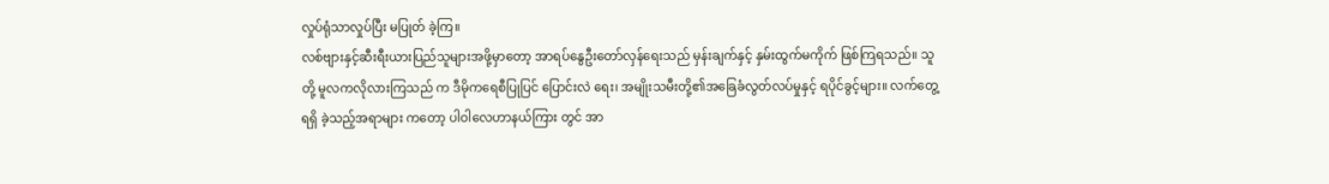လှုပ်ရုံသာလှုပ်ပြီး မပြုတ် ခဲ့ကြ။
လစ်ဗျားနှင့်ဆီးရီးယားပြည်သူများအဖို့မှာတော့ အာရပ်နွေဦးတော်လှန်ရေးသည် မှန်းချက်နှင့် နှမ်းထွက်မကိုက် ဖြစ်ကြရသည်။ သူတို့ မူလကလိုလားကြသည် က ဒီမိုကရေစီပြုပြင် ပြောင်းလဲ ရေး၊ အမျိုးသမီးတို့၏အခြေခံလွတ်လပ်မှုနှင့် ရပိုင်ခွင့်များ။ လက်တွေ့ရရှိ ခဲ့သည့်အရာများ ကတော့ ပါဝါလေဟာနယ်ကြား တွင် အာ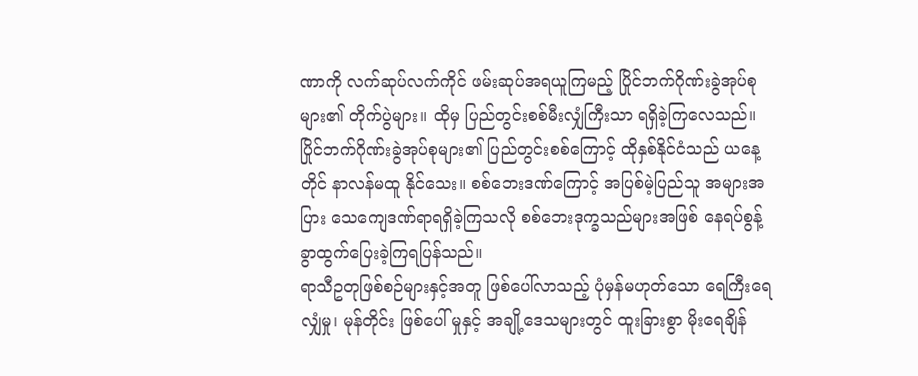ဏာကို လက်ဆုပ်လက်ကိုင် ဖမ်းဆုပ်အရယူကြမည့် ပြိုင်ဘက်ဂိုဏ်းခွဲအုပ်စုများ၏ တိုက်ပွဲများ။ ထိုမှ ပြည်တွင်းစစ်မီးလျှံကြီးသာ ရရှိခဲ့ကြလေသည်။
ပြိုင်ဘက်ဂိုဏ်းခွဲအုပ်စုများ၏ ပြည်တွင်းစစ်ကြောင့် ထိုနှစ်နိုင်ငံသည် ယနေ့တိုင် နာလန်မထူ နိုင်သေး။ စစ်ဘေးဒဏ်ကြောင့် အပြစ်မဲ့ပြည်သူ အများအပြား သေကျေဒဏ်ရာရရှိခဲ့ကြသလို စစ်ဘေးဒုက္ခသည်များအဖြစ် နေရပ်စွန့်ခွာထွက်ပြေးခဲ့ကြရပြန်သည်။
ရာသီဥတုဖြစ်စဉ်များနှင့်အတူ ဖြစ်ပေါ်လာသည့် ပုံမှန်မဟုတ်သော ရေကြီးရေလျှံမှု၊ မုန်တိုင်း ဖြစ်ပေါ် မှုနှင့် အချို့ဒေသများတွင် ထူးခြားစွာ မိုးရေချိန်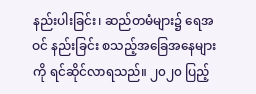နည်းပါးခြင်း၊ ဆည်တမံများ၌ ရေအဝင် နည်းခြင်း စသည့်အခြေအနေများကို ရင်ဆိုင်လာရသည်။ ၂၀၂၀ ပြည့်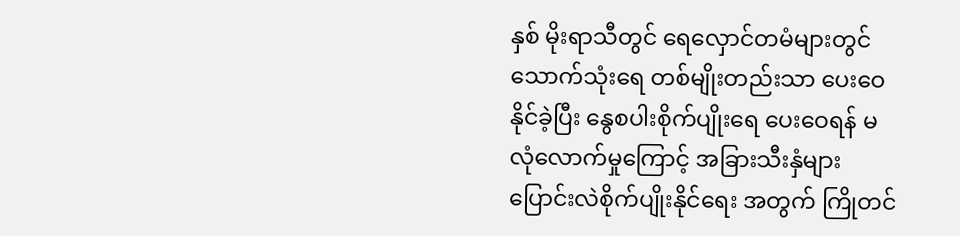နှစ် မိုးရာသီတွင် ရေလှောင်တမံများတွင် သောက်သုံးရေ တစ်မျိုးတည်းသာ ပေးဝေနိုင်ခဲ့ပြီး နွေစပါးစိုက်ပျိုးရေ ပေးဝေရန် မလုံလောက်မှုကြောင့် အခြားသီးနှံများ ပြောင်းလဲစိုက်ပျိုးနိုင်ရေး အတွက် ကြိုတင်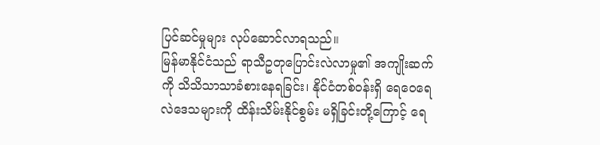ပြင်ဆင်မှုများ လုပ်ဆောင်လာရသည်။
မြန်မာနိုင်ငံသည် ရာသီဥတုပြောင်းလဲလာမှု၏ အကျိုးဆက်ကို သိသိသာသာခံစားနေရခြင်း၊ နိုင်ငံတစ်ဝန်းရှိ ရေဝေရေလဲဒေသများကို ထိန်းသိမ်းနိုင်စွမ်း မရှိခြင်းတို့ကြောင့် ရေ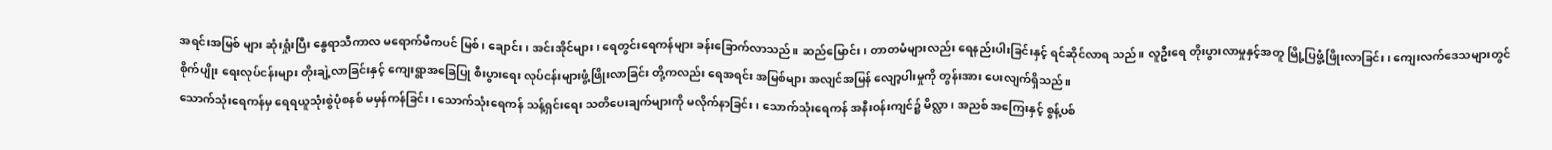အရင်းအမြစ် များ ဆုံးရှုံးပြီး နွေရာသီကာလ မရောက်မီကပင် မြစ်၊ ချောင်း၊ အင်းအိုင်များ၊ ရေတွင်းရေကန်များ ခန်းခြောက်လာသည်။ ဆည်မြောင်း၊ တာတမံများလည်း ရေနည်းပါးခြင်းနှင့် ရင်ဆိုင်လာရ သည်။ လူဦးရေ တိုးပွားလာမှုနှင့်အတူ မြို့ပြဖွံ့ဖြိုးလာခြင်း၊ ကျေးလက်ဒေသများတွင် စိုက်ပျိုး ရေးလုပ်ငန်းများ တိုးချဲ့လာခြင်းနှင့် ကျေးရွာအခြေပြု စီးပွားရေး လုပ်ငန်းများဖွံ့ဖြိုးလာခြင်း တို့ကလည်း ရေအရင်း အမြစ်များ အလျင်အမြန် လျော့ပါးမှုကို တွန်းအား ပေးလျက်ရှိသည်။
သောက်သုံးရေကန်မှ ရေရယူသုံးစွဲပုံစနစ် မမှန်ကန်ခြင်း၊ သောက်သုံးရေကန် သန့်ရှင်းရေး သတိပေးချက်များကို မလိုက်နာခြင်း၊ သောက်သုံးရေကန် အနီးဝန်းကျင်၌ မိလ္လာ၊ အညစ် အကြေးနှင့် စွန့်ပစ်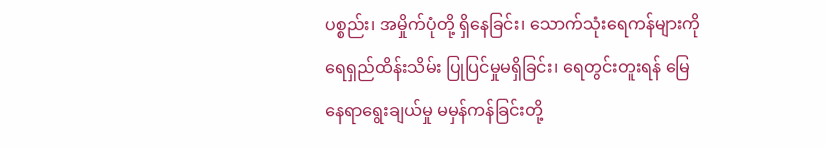ပစ္စည်း၊ အမှိုက်ပုံတို့ ရှိနေခြင်း၊ သောက်သုံးရေကန်များကို ရေရှည်ထိန်းသိမ်း ပြုပြင်မှုမရှိခြင်း၊ ရေတွင်းတူးရန် မြေနေရာရွေးချယ်မှု မမှန်ကန်ခြင်းတို့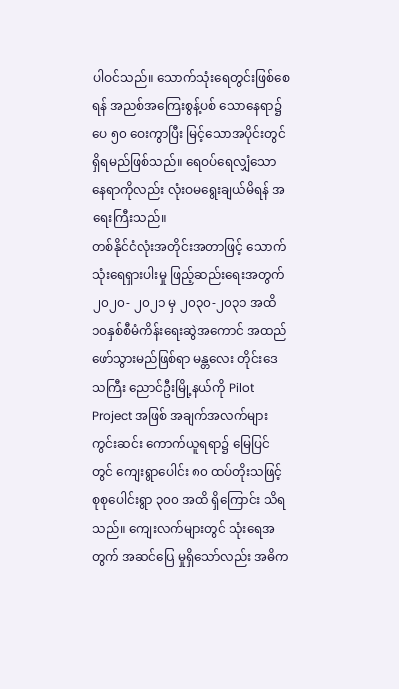ပါဝင်သည်။ သောက်သုံးရေတွင်းဖြစ်စေရန် အညစ်အကြေးစွန့်ပစ် သောနေရာ၌ ပေ ၅၀ ဝေးကွာပြီး မြင့်သောအပိုင်းတွင် ရှိရမည်ဖြစ်သည်။ ရေဝပ်ရေလျှံသော နေရာကိုလည်း လုံးဝမရွေးချယ်မိရန် အရေးကြီးသည်။
တစ်နိုင်ငံလုံးအတိုင်းအတာဖြင့် သောက်သုံးရေရှားပါးမှု ဖြည့်ဆည်းရေးအတွက် ၂၀၂၀- ၂၀၂၁ မှ ၂၀၃၀-၂၀၃၁ အထိ ၁၀နှစ်စီမံကိန်းရေးဆွဲအကောင် အထည်ဖော်သွားမည်ဖြစ်ရာ မန္တလေး တိုင်းဒေသကြီး ညောင်ဦးမြို့နယ်ကို Pilot Project အဖြစ် အချက်အလက်များ ကွင်းဆင်း ကောက်ယူရရာ၌ မြေပြင်တွင် ကျေးရွာပေါင်း ၈၀ ထပ်တိုးသဖြင့် စုစုပေါင်းရွာ ၃၀၀ အထိ ရှိကြောင်း သိရသည်။ ကျေးလက်များတွင် သုံးရေအတွက် အဆင်ပြေ မှုရှိသော်လည်း အဓိက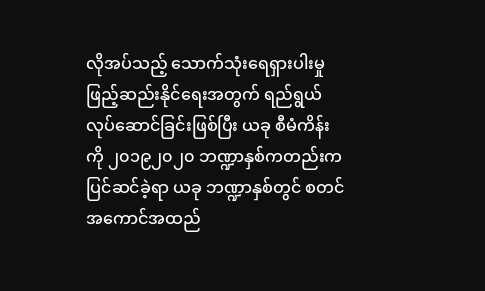လိုအပ်သည့် သောက်သုံးရေရှားပါးမှု ဖြည့်ဆည်းနိုင်ရေးအတွက် ရည်ရွယ် လုပ်ဆောင်ခြင်းဖြစ်ပြီး ယခု စီမံကိန်းကို ၂၀၁၉၂၀၂၀ ဘဏ္ဍာနှစ်ကတည်းက ပြင်ဆင်ခဲ့ရာ ယခု ဘဏ္ဍာနှစ်တွင် စတင် အကောင်အထည်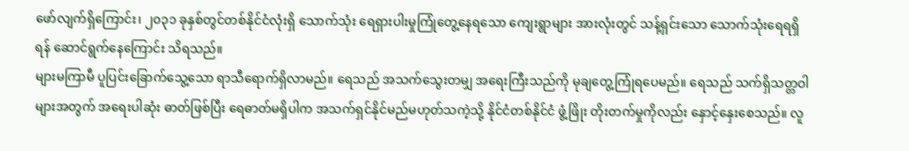ဖော်လျက်ရှိကြောင်း၊ ၂၀၃၁ ခုနှစ်တွင်တစ်နိုင်ငံလုံးရှိ သောက်သုံး ရေရှားပါးမှုကြုံတွေ့နေရသော ကျေးရွာများ အားလုံးတွင် သန့်ရှင်းသော သောက်သုံးရေရရှိရန် ဆောင်ရွက်နေကြောင်း သိရသည်။
များမကြာမီ ပူပြင်းခြောက်သွေ့သော ရာသီရောက်ရှိလာမည်။ ရေသည် အသက်သွေးတမျှ အရေးကြီးသည်ကို မုချတွေ့ကြုံရပေမည်။ ရေသည် သက်ရှိသတ္တဝါများအတွက် အရေးပါဆုံး ဓာတ်ဖြစ်ပြီး ရေဓာတ်မရှိပါက အသက်ရှင်နိုင်မည်မဟုတ်သကဲ့သို့ နိုင်ငံတစ်နိုင်ငံ ဖွံ့ဖြိုး တိုးတက်မှုကိုလည်း နှောင့်နှေးစေသည်။ လူ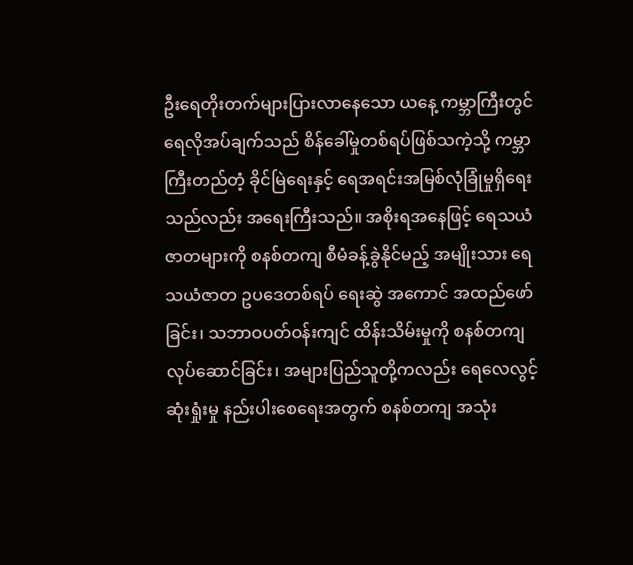ဦးရေတိုးတက်များပြားလာနေသော ယနေ့ ကမ္ဘာကြီးတွင် ရေလိုအပ်ချက်သည် စိန်ခေါ်မှုတစ်ရပ်ဖြစ်သကဲ့သို့ ကမ္ဘာကြီးတည်တံ့ ခိုင်မြဲရေးနှင့် ရေအရင်းအမြစ်လုံခြုံမှုရှိရေးသည်လည်း အရေးကြီးသည်။ အစိုးရအနေဖြင့် ရေသယံ ဇာတများကို စနစ်တကျ စီမံခန့်ခွဲနိုင်မည့် အမျိုးသား ရေသယံဇာတ ဥပဒေတစ်ရပ် ရေးဆွဲ အကောင် အထည်ဖော်ခြင်း၊ သဘာဝပတ်ဝန်းကျင် ထိန်းသိမ်းမှုကို စနစ်တကျလုပ်ဆောင်ခြင်း၊ အများပြည်သူတို့ကလည်း ရေလေလွင့်ဆုံးရှုံးမှု နည်းပါးစေရေးအတွက် စနစ်တကျ အသုံး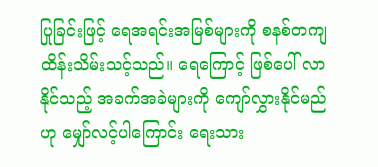ပြုခြင်းဖြင့် ရေအရင်းအမြစ်များကို စနစ်တကျ ထိန်းသိမ်းသင့်သည်။ ရေကြောင့် ဖြစ်ပေါ် လာနိုင်သည့် အခက်အခဲများကို ကျော်လွှားနိုင်မည်ဟု မျှော်လင့်ပါကြောင်း ရေးသား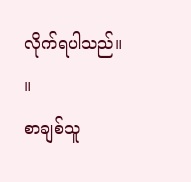လိုက်ရပါသည်။ ။
စာချစ်သူ